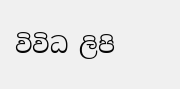විවිධ ලිපි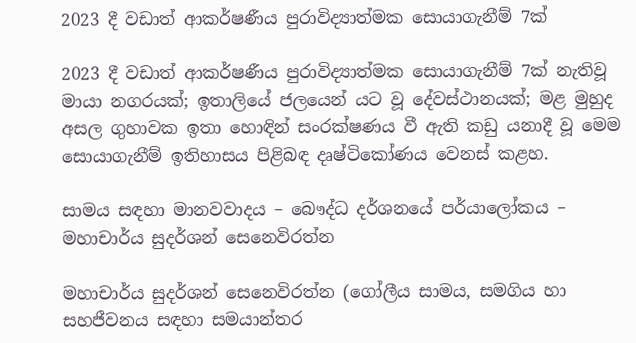2023 දී වඩාත් ආකර්ෂණීය පුරාවිද්‍යාත්මක සොයාගැනීම් 7ක්

2023 දී වඩාත් ආකර්ෂණීය පුරාවිද්‍යාත්මක සොයාගැනීම් 7ක් නැතිවූ මායා නගරයක්; ඉතාලියේ ජලයෙන් යට වූ දේවස්ථානයක්; මළ මුහුද අසල ගුහාවක ඉතා හොඳින් සංරක්ෂණය වී ඇති කඩු යනාදී වූ මෙම සොයාගැනීම් ඉතිහාසය පිළිබඳ දෘෂ්ටිකෝණය වෙනස් කළහ.

සාමය සඳහා මානවවාදය – බෞද්ධ දර්ශනයේ පර්යාලෝකය – මහාචාර්ය සුදර්ශන් සෙනෙවිරත්න

මහාචාර්ය සුදර්ශන් සෙනෙවිරත්න (ගෝලීය සාමය, සමගිය හා සහජීවනය සඳහා සමයාන්තර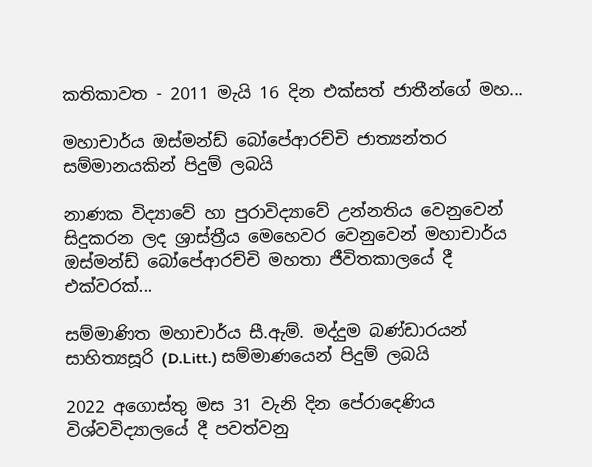කතිකාවත - 2011 මැයි 16 දින එක්සත් ජාතීන්ගේ මහ...

මහාචාර්ය ඔස්මන්ඩ් බෝපේආරච්චි ජාත්‍යන්තර සම්මානයකින් පිදුම් ලබයි

නාණක විද්‍යාවේ හා පුරාවිද්‍යාවේ උන්නතිය වෙනුවෙන් සිදුකරන ලද ශ්‍රාස්ත්‍රීය මෙහෙවර වෙනුවෙන් මහාචාර්ය ඔස්මන්ඩ් බෝපේආරච්චි මහතා ජීවිතකාලයේ දී එක්වරක්...

සම්මාණිත මහාචාර්ය සී.ඇම්. මද්දුම බණ්ඩාරයන් සාහිත්‍යසූරි (D.Litt.) සම්මාණයෙන් පිදුම් ලබයි

2022 අගොස්තු මස 31 වැනි දින පේරාදෙණිය විශ්වවිද්‍යාලයේ දී පවත්වනු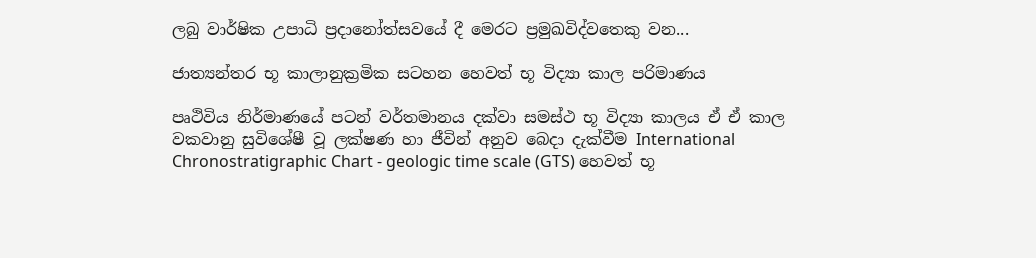ලබු වාර්ෂික උපාධි ප්‍රදානෝත්සවයේ දී මෙරට ප්‍රමුඛවිද්වතෙකු වන...

ජාත්‍යන්තර භූ කාලානුක්‍රමික සටහන හෙවත් භූ විද්‍යා කාල පරිමාණය

පෘථිවිය නිර්මාණයේ පටන් වර්තමානය දක්වා සමස්ථ භූ විද්‍යා කාලය ඒ ඒ කාල වකවානු සුවිශේෂී වූ ලක්ෂණ හා ජීවින් අනුව බෙදා දැක්වීම International Chronostratigraphic Chart - geologic time scale (GTS) හෙවත් භූ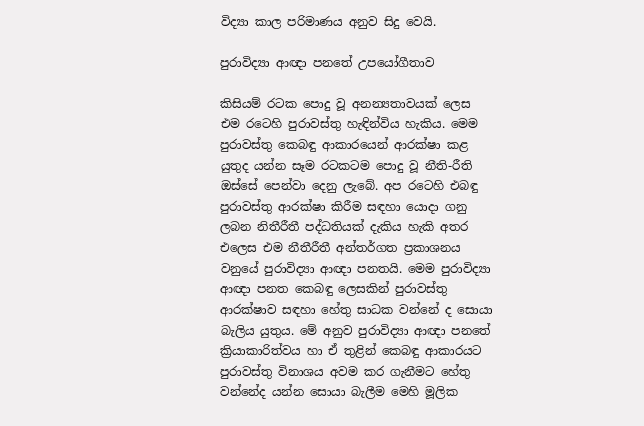විද්‍යා කාල පරිමාණය අනුව සිදු වෙයි.

පුරාවිද්‍යා ආඥා පනතේ උපයෝගීතාව

කිසියම් රටක පොදු වූ අනන්‍යතාවයක් ලෙස එම රටෙහි පුරාවස්තු හැඳින්විය හැකිය. මෙම පුරාවස්තු කෙබඳු ආකාරයෙන් ආරක්ෂා කළ යුතුද යන්න සෑම රටකටම පොදු වූ නීති-රීති ඔස්සේ පෙන්වා දෙනු ලැබේ. අප රටෙහි එබඳු පුරාවස්තු ආරක්ෂා කිරීම සඳහා යොදා ගනු ලබන නිතීරීතී පද්ධතියක් දැකිය හැකි අතර එලෙස එම නීතීරීතී අන්තර්ගත ප්‍රකාශනය වනුයේ පුරාවිද්‍යා ආඥා පනතයි. මෙම පුරාවිද්‍යා ආඥා පනත කෙබඳු ලෙසකින් පුරාවස්තු ආරක්ෂාව සඳහා හේතු සාධක වන්නේ ද සොයා බැලිය යුතුය. මේ අනුව පුරාවිද්‍යා ආඥා පනතේ ක්‍රියාකාරිත්වය හා ඒ තුළින් කෙබඳු ආකාරයට පුරාවස්තු විනාශය අවම කර ගැනීමට හේතු වන්නේද යන්න සොයා බැලීම මෙහි මූලික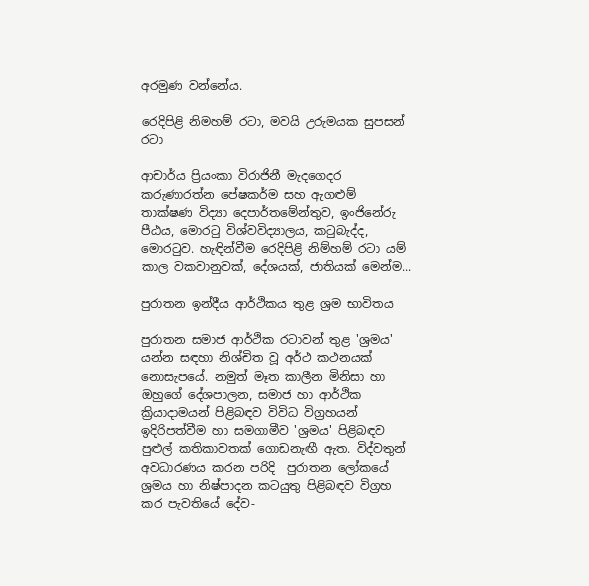අරමුණ වන්නේය.

රෙදිපිළි නිමහම් රටා, මවයි උරුමයක සුපසන් රටා

ආචාර්ය ප්‍රියංකා විරාජිනී මැදගෙදර කරුණාරත්න පේෂකර්ම සහ ඇගළුම් තාක්ෂණ විද්‍යා දෙපාර්තමේන්තුව, ඉංජිනේරු පීඨය, මොරටු විශ්වවිද්‍යාලය, කටුබැද්ද, මොරටුව. හැඳින්වීම රෙදිපිළි නිම්හම් රටා යම් කාල වකවානුවක්, දේශයක්, ජාතියක් මෙන්ම...

පුරාතන ඉන්දීය ආර්ථිකය තුළ ශ්‍රම භාවිතය

පුරාතන සමාජ ආර්ථික රටාවන් තුළ 'ශ්‍රමය' යන්න සඳහා නිශ්චිත වූ අර්ථ කථනයක් නොසැපයේ. නමුත් මෑත කාලීන මිනිසා හා ඔහුගේ දේශපාලන, සමාජ හා ආර්ථික ක්‍රියාදාමයන් පිළිබඳව විවිධ විග්‍රහයන් ඉදිරිපත්වීම හා සමගාමීව 'ශ්‍රමය' පිළිබඳව පුළුල් කතිකාවතක් ගොඩනැඟී ඇත. විද්වතුන් අවධාරණය කරන පරිදි  පුරාතන ලෝකයේ ශ්‍රමය හා නිෂ්පාදන කටයුතු පිළිබඳව විග්‍රහ කර පැවතියේ දේව-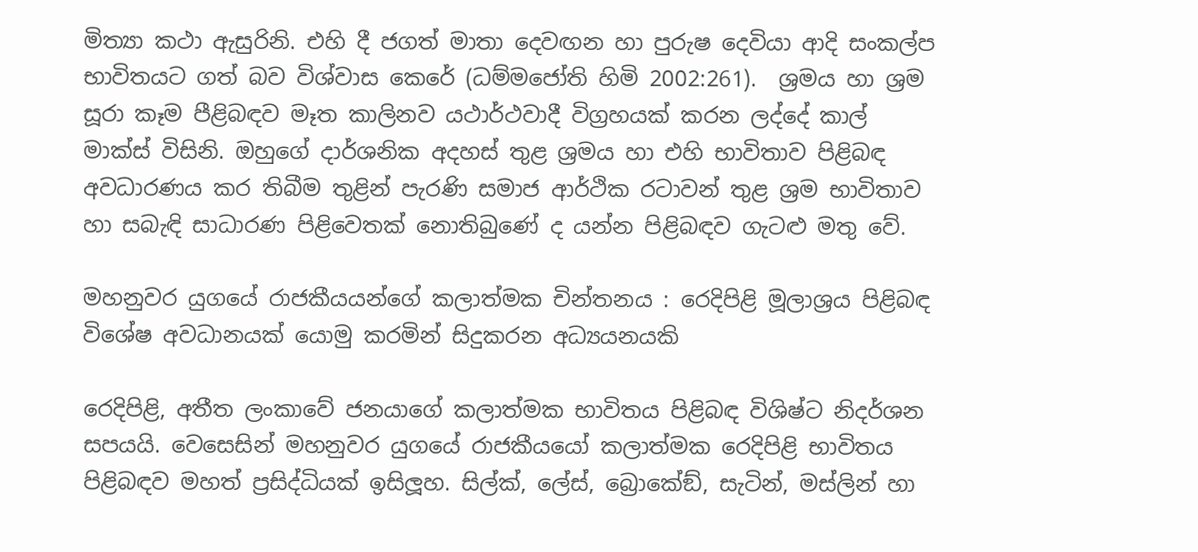මිත්‍යා කථා ඇසුරිනි. එහි දී ජගත් මාතා දෙවඟන හා පුරුෂ දෙවියා ආදි සංකල්ප භාවිතයට ගත් බව විශ්වාස කෙරේ (ධම්මජෝති හිමි 2002:261).  ශ්‍රමය හා ශ්‍රම සූරා කෑම පීළිබඳව මෑත කාලිනව යථාර්ථවාදී විග්‍රහයක් කරන ලද්දේ කාල් මාක්ස් විසිනි. ඔහුගේ දාර්ශනික අදහස් තුළ ශ්‍රමය හා එහි භාවිතාව පිළිබඳ අවධාරණය කර තිබීම තුළින් පැරණි සමාජ ආර්ථික රටාවන් තුළ ශ්‍රම භාවිතාව හා සබැඳි සාධාරණ පිළිවෙතක් නොතිබුණේ ද යන්න පිළිබඳව ගැටළු මතු වේ.

මහනුවර යුගයේ රාජකීයයන්ගේ කලාත්මක චින්තනය : රෙදිපිළි මූලාශ්‍රය පිළිබඳ විශේෂ අවධානයක් යොමු කරමින් සිදුකරන අධ්‍යයනයකි

රෙදිපිළි, අතීත ලංකාවේ ජනයාගේ කලාත්මක භාවිතය පිළිබඳ විශිෂ්ට නිදර්ශන සපයයි. වෙසෙසින් මහනුවර යුගයේ රාජකීයයෝ කලාත්මක රෙදිපිළි භාවිතය පිළිබඳව මහත් ප්‍රසිද්ධියක් ඉසිලූහ. සිල්ක්, ලේස්, බ්‍රොකේඞ්, සැටින්, මස්ලින් හා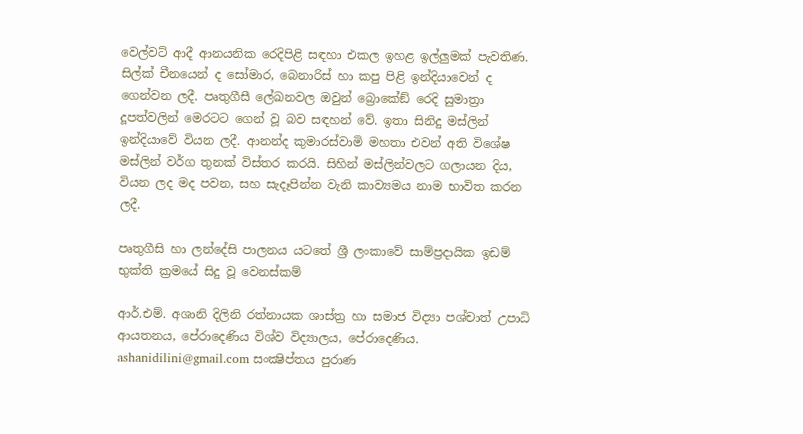වෙල්වට් ආදී ආනයනික රෙදිපිළි සඳහා එකල ඉහළ ඉල්ලුමක් පැවතිණ. සිල්ක් චීනයෙන් ද සෝමාර, බෙනාරිස් හා කපු පිළි ඉන්දියාවෙන් ද ගෙන්වන ලදී. පෘතුගීසී ලේඛනවල ඔවුන් බ්‍රොකේඞ් රෙදි සුමාත්‍රා දූපත්වලින් මෙරටට ගෙන් වූ බව සඳහන් වේ. ඉතා සිනිදු මස්ලින් ඉන්දියාවේ වියන ලදී. ආනන්ද කුමාරස්වාමි මහතා එවන් අති විශේෂ මස්ලින් වර්ග තුනක් විස්තර කරයි. සිහින් මස්ලින්වලට ගලායන දිය, වියන ලද මද පවන, සහ සැදෑපින්න වැනි කාව්‍යමය නාම භාවිත කරන ලදී.

පෘතුගීසි හා ලන්දේසි පාලනය යටතේ ශ්‍රී ලංකාවේ සාම්ප්‍රදායික ඉඩම් භුක්ති ක්‍රමයේ සිදු වූ වෙනස්කම්

ආර්.එම්. අශානි දිලිනි රත්නායක ශාස්ත්‍ර හා සමාජ විද්‍යා පශ්චාත් උපාධි ආයතනය, පේරාදෙණිය විශ්ව විද්‍යාලය, පේරාදෙණිය. ashanidilini@gmail.com සංක්‍ෂිප්තය පුරාණ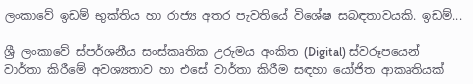ලංකාවේ ඉඩම් භුක්තිය හා රාජ්‍ය අතර පැවතියේ විශේෂ සබඳතාවයකි. ඉඩම්...

ශ්‍රී ලංකාවේ ස්පර්ශනීය සංස්කෘතික උරුමය අංකිත (Digital) ස්වරූපයෙන් වාර්තා කිරීමේ අවශ්‍යතාව හා එසේ වාර්තා කිරීම සඳහා යෝජිත ආකෘතියක්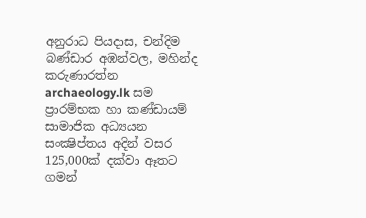අනුරාධ පියදාස, චන්දිම බණ්ඩාර අඹන්වල, මහින්ද කරුණාරත්න archaeology.lk සම ප්‍රාරම්භක හා කණ්ඩායම් සාමාජික අධ්‍යයන සංක්‍ෂිප්තය අදින් වසර 125,000ක් දක්වා ඈතට ගමන්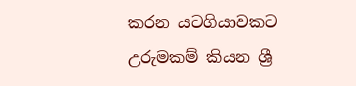කරන යටගියාවකට උරුමකම් කියන ශ්‍රී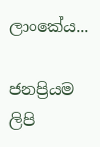ලාංකේය...

ජනප්‍රියම ලිපි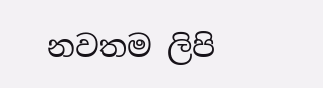නවතම ලිපි